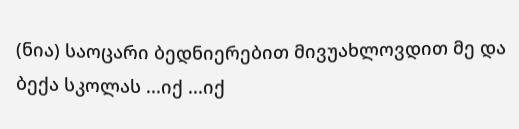(ნია) საოცარი ბედნიერებით მივუახლოვდით მე და ბექა სკოლას ...იქ ...იქ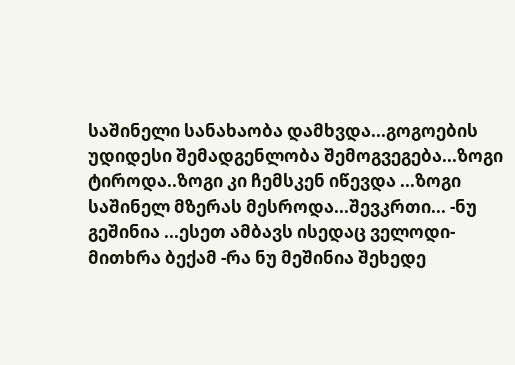საშინელი სანახაობა დამხვდა...გოგოების უდიდესი შემადგენლობა შემოგვეგება...ზოგი ტიროდა..ზოგი კი ჩემსკენ იწევდა ...ზოგი საშინელ მზერას მესროდა...შევკრთი... -ნუ გეშინია ...ესეთ ამბავს ისედაც ველოდი-მითხრა ბექამ -რა ნუ მეშინია შეხედე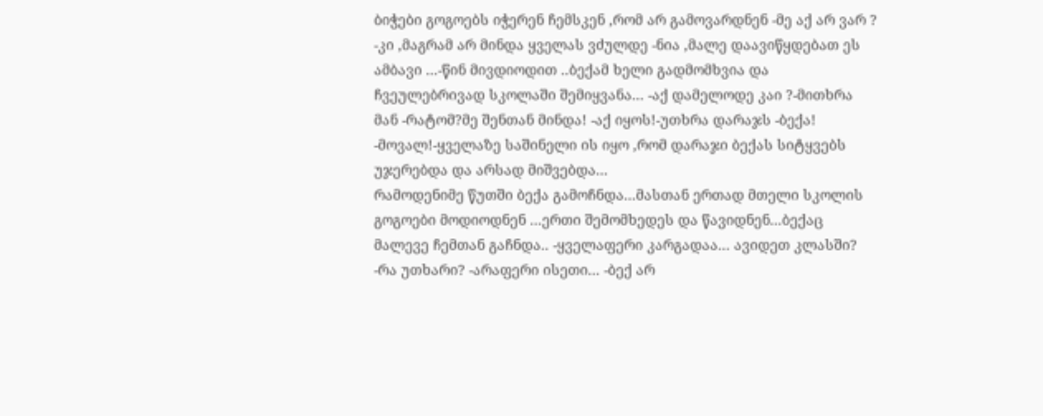ბიჭები გოგოებს იჭერენ ჩემსკენ ,რომ არ გამოვარდნენ -მე აქ არ ვარ ? -კი ,მაგრამ არ მინდა ყველას ვძულდე -ნია ,მალე დაავიწყდებათ ეს ამბავი ...-წინ მივდიოდით ..ბექამ ხელი გადმომხვია და ჩვეულებრივად სკოლაში შემიყვანა... -აქ დამელოდე კაი ?-მითხრა მან -რატომ?მე შენთან მინდა! -აქ იყოს!-უთხრა დარაჯს -ბექა! -მოვალ!-ყველაზე საშინელი ის იყო ,რომ დარაჯი ბექას სიტყვებს უჯერებდა და არსად მიშვებდა...
რამოდენიმე წუთში ბექა გამოჩნდა...მასთან ერთად მთელი სკოლის გოგოები მოდიოდნენ ...ერთი შემომხედეს და წავიდნენ...ბექაც მალევე ჩემთან გაჩნდა.. -ყველაფერი კარგადაა... ავიდეთ კლასში? -რა უთხარი? -არაფერი ისეთი... -ბექ არ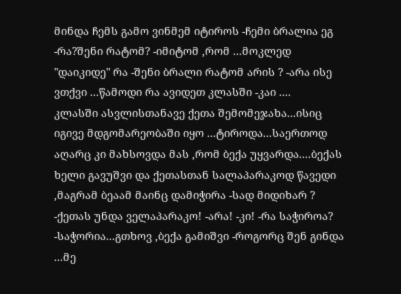მინდა ჩემს გამო ვინმემ იტიროს -ჩემი ბრალია ეგ -რა?შენი რატომ? -იმიტომ ,რომ ...მოკლედ "დაიკიდე" რა -შენი ბრალი რატომ არის ? -არა ისე ვთქვი ...წამოდი რა ავიდეთ კლასში -კაი ....
კლასში ასვლისთანავე ქეთა შემომეჯახა...ისიც იგივე მდგომარეობაში იყო ...ტიროდა...საერთოდ აღარც კი მახსოვდა მას ,რომ ბექა უყვარდა....ბექას ხელი გავუშვი და ქეთასთან სალაპარაკოდ წავედი ,მაგრამ ბეაამ მაინც დამიჭირა -სად მიდიხარ ? -ქეთას უნდა ველაპარაკო! -არა! -კი! -რა საჭიროა? -საჭორია...გთხოვ ,ბექა გამიშვი -როგორც შენ გინდა ...მე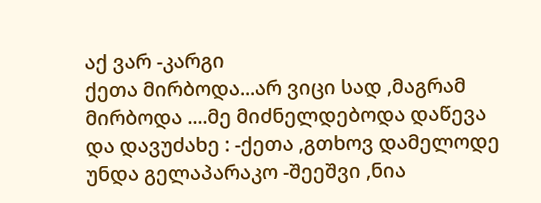აქ ვარ -კარგი
ქეთა მირბოდა...არ ვიცი სად ,მაგრამ მირბოდა ....მე მიძნელდებოდა დაწევა და დავუძახე : -ქეთა ,გთხოვ დამელოდე უნდა გელაპარაკო -შეეშვი ,ნია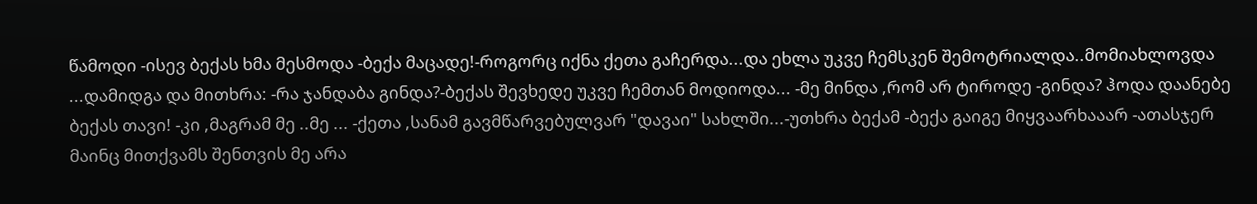წამოდი -ისევ ბექას ხმა მესმოდა -ბექა მაცადე!-როგორც იქნა ქეთა გაჩერდა...და ეხლა უკვე ჩემსკენ შემოტრიალდა..მომიახლოვდა ...დამიდგა და მითხრა: -რა ჯანდაბა გინდა?-ბექას შევხედე უკვე ჩემთან მოდიოდა... -მე მინდა ,რომ არ ტიროდე -გინდა? ჰოდა დაანებე ბექას თავი! -კი ,მაგრამ მე ..მე ... -ქეთა ,სანამ გავმწარვებულვარ "დავაი" სახლში...-უთხრა ბექამ -ბექა გაიგე მიყვაარხააარ -ათასჯერ მაინც მითქვამს შენთვის მე არა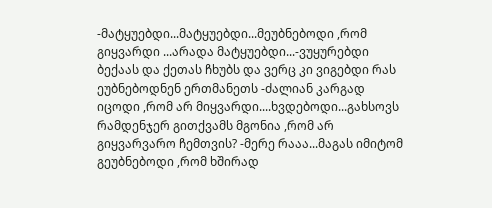-მატყუებდი...მატყუებდი...მეუბნებოდი ,რომ გიყვარდი ...არადა მატყუებდი...-ვუყურებდი ბექაას და ქეთას ჩხუბს და ვერც კი ვიგებდი რას ეუბნებოდნენ ერთმანეთს -ძალიან კარგად იცოდი ,რომ არ მიყვარდი....ხვდებოდი...გახსოვს რამდენჯერ გითქვამს მგონია ,რომ არ გიყვარვარო ჩემთვის? -მერე რააა...მაგას იმიტომ გეუბნებოდი ,რომ ხშირად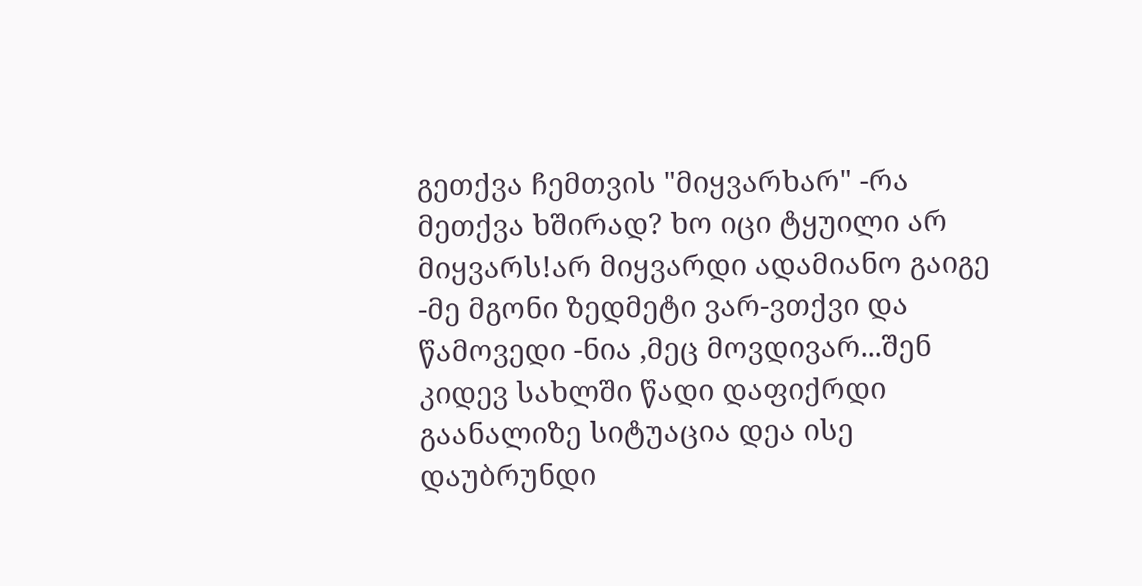გეთქვა ჩემთვის "მიყვარხარ" -რა მეთქვა ხშირად? ხო იცი ტყუილი არ მიყვარს!არ მიყვარდი ადამიანო გაიგე -მე მგონი ზედმეტი ვარ-ვთქვი და წამოვედი -ნია ,მეც მოვდივარ...შენ კიდევ სახლში წადი დაფიქრდი გაანალიზე სიტუაცია დეა ისე დაუბრუნდი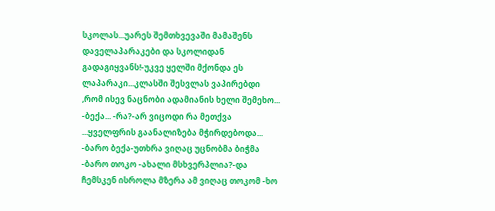სკოლას...უარეს შემთხვევაში მამაშენს დაველაპარაკები და სკოლიდან გადაგიყვანს!-უკვე ყელში მქონდა ეს ლაპარაკი...კლასში შესვლას ვაპირებდი ,რომ ისევ ნაცნობი ადამიანის ხელი შემეხო... -ბექა... -რა?-არ ვიცოდი რა მეთქვა ...ყველფრის გაანალიზება მჭირდებოდა... -ბარო ბექა-უთხრა ვიღაც უცნობმა ბიჭმა -ბარო თოკო -ახალი მსხვერპლია?-და ჩემსკენ ისროლა მზერა ამ ვიღაც თოკომ -ხო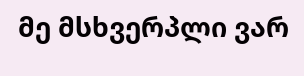მე მსხვერპლი ვარ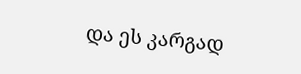და ეს კარგად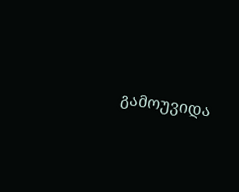გამოუვიდა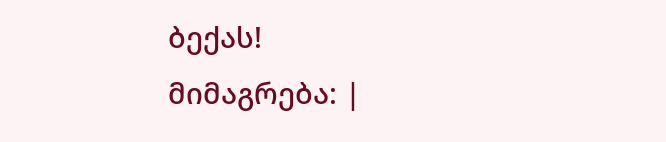ბექას!
მიმაგრება: |